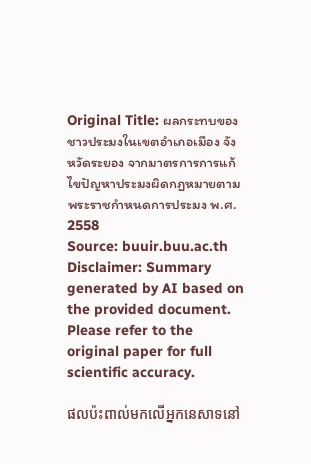Original Title: ผลกระทบของชาวประมงในเขตอำเภอเมือง จังหวัดระยอง จากมาตรการการแก้ไขปัญหาประมงผิดกฎหมายตามพระราชกำหนดการประมง พ.ศ. 2558
Source: buuir.buu.ac.th
Disclaimer: Summary generated by AI based on the provided document. Please refer to the original paper for full scientific accuracy.

ផលប៉ះពាល់មកលើអ្នកនេសាទនៅ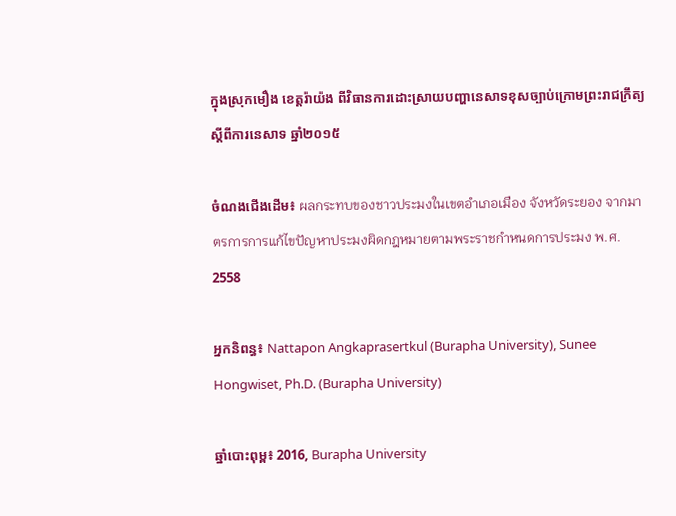ក្នុងស្រុកមឿង ខេត្តរ៉ាយ៉ង ពីវិធានការដោះស្រាយបញ្ហានេសាទខុសច្បាប់ក្រោមព្រះរាជក្រឹត្យស្តីពីការនេសាទ ឆ្នាំ២០១៥

ចំណងជើងដើម៖ ผลกระทบของชาวประมงในเขตอำเภอเมือง จังหวัดระยอง จากมาตรการการแก้ไขปัญหาประมงผิดกฎหมายตามพระราชกำหนดการประมง พ.ศ. 2558

អ្នកនិពន្ធ៖ Nattapon Angkaprasertkul (Burapha University), Sunee Hongwiset, Ph.D. (Burapha University)

ឆ្នាំបោះពុម្ព៖ 2016, Burapha University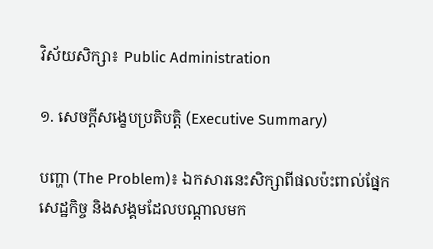វិស័យសិក្សា៖ Public Administration

១. សេចក្តីសង្ខេបប្រតិបត្តិ (Executive Summary)

បញ្ហា (The Problem)៖ ឯកសារនេះសិក្សាពីផលប៉ះពាល់ផ្នែកសេដ្ឋកិច្ច និងសង្គមដែលបណ្តាលមក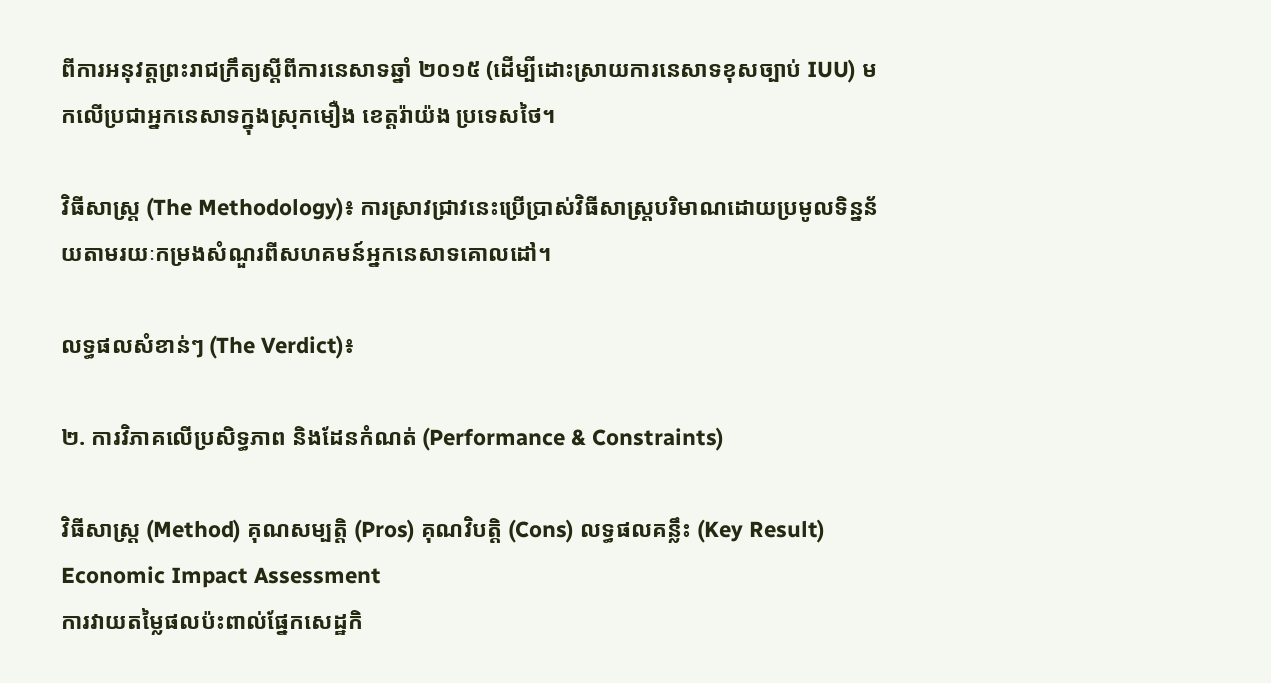ពីការអនុវត្តព្រះរាជក្រឹត្យស្តីពីការនេសាទឆ្នាំ ២០១៥ (ដើម្បីដោះស្រាយការនេសាទខុសច្បាប់ IUU) មកលើប្រជាអ្នកនេសាទក្នុងស្រុកមឿង ខេត្តរ៉ាយ៉ង ប្រទេសថៃ។

វិធីសាស្ត្រ (The Methodology)៖ ការស្រាវជ្រាវនេះប្រើប្រាស់វិធីសាស្ត្របរិមាណដោយប្រមូលទិន្នន័យតាមរយៈកម្រងសំណួរពីសហគមន៍អ្នកនេសាទគោលដៅ។

លទ្ធផលសំខាន់ៗ (The Verdict)៖

២. ការវិភាគលើប្រសិទ្ធភាព និងដែនកំណត់ (Performance & Constraints)

វិធីសាស្ត្រ (Method) គុណសម្បត្តិ (Pros) គុណវិបត្តិ (Cons) លទ្ធផលគន្លឹះ (Key Result)
Economic Impact Assessment
ការវាយតម្លៃផលប៉ះពាល់ផ្នែកសេដ្ឋកិ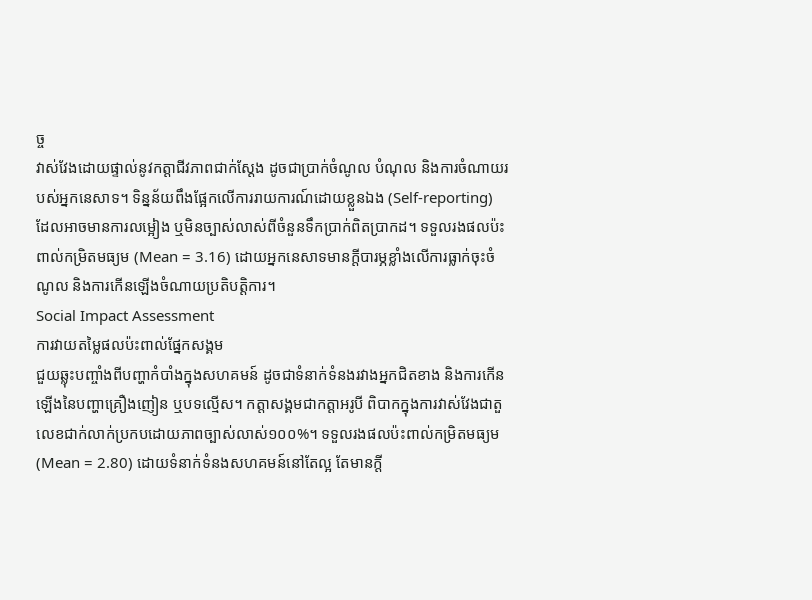ច្ច
វាស់វែងដោយផ្ទាល់នូវកត្តាជីវភាពជាក់ស្តែង ដូចជាប្រាក់ចំណូល បំណុល និងការចំណាយរបស់អ្នកនេសាទ។ ទិន្នន័យពឹងផ្អែកលើការរាយការណ៍ដោយខ្លួនឯង (Self-reporting) ដែលអាចមានការលម្អៀង ឬមិនច្បាស់លាស់ពីចំនួនទឹកប្រាក់ពិតប្រាកដ។ ទទួលរងផលប៉ះពាល់កម្រិតមធ្យម (Mean = 3.16) ដោយអ្នកនេសាទមានក្តីបារម្ភខ្លាំងលើការធ្លាក់ចុះចំណូល និងការកើនឡើងចំណាយប្រតិបត្តិការ។
Social Impact Assessment
ការវាយតម្លៃផលប៉ះពាល់ផ្នែកសង្គម
ជួយឆ្លុះបញ្ចាំងពីបញ្ហាកំបាំងក្នុងសហគមន៍ ដូចជាទំនាក់ទំនងរវាងអ្នកជិតខាង និងការកើនឡើងនៃបញ្ហាគ្រឿងញៀន ឬបទល្មើស។ កត្តាសង្គមជាកត្តាអរូបី ពិបាកក្នុងការវាស់វែងជាតួលេខជាក់លាក់ប្រកបដោយភាពច្បាស់លាស់១០០%។ ទទួលរងផលប៉ះពាល់កម្រិតមធ្យម (Mean = 2.80) ដោយទំនាក់ទំនងសហគមន៍នៅតែល្អ តែមានក្តី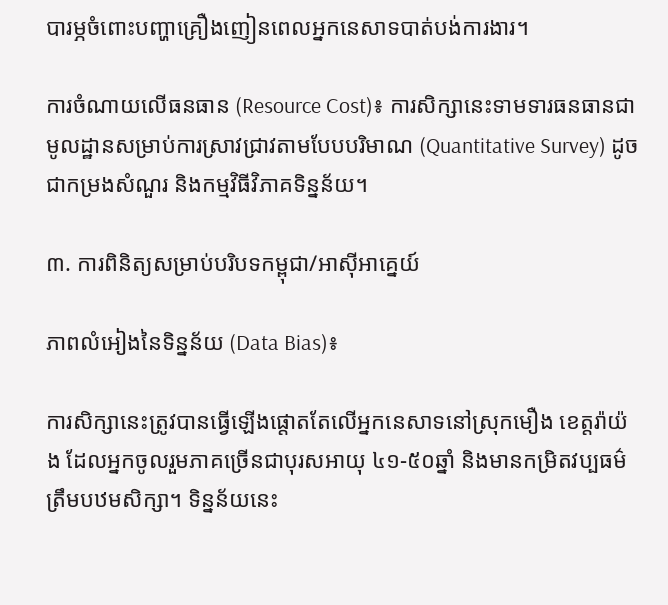បារម្ភចំពោះបញ្ហាគ្រឿងញៀនពេលអ្នកនេសាទបាត់បង់ការងារ។

ការចំណាយលើធនធាន (Resource Cost)៖ ការសិក្សានេះទាមទារធនធានជាមូលដ្ឋានសម្រាប់ការស្រាវជ្រាវតាមបែបបរិមាណ (Quantitative Survey) ដូចជាកម្រងសំណួរ និងកម្មវិធីវិភាគទិន្នន័យ។

៣. ការពិនិត្យសម្រាប់បរិបទកម្ពុជា/អាស៊ីអាគ្នេយ៍

ភាពលំអៀងនៃទិន្នន័យ (Data Bias)៖

ការសិក្សានេះត្រូវបានធ្វើឡើងផ្តោតតែលើអ្នកនេសាទនៅស្រុកមឿង ខេត្តរ៉ាយ៉ង ដែលអ្នកចូលរួមភាគច្រើនជាបុរសអាយុ ៤១-៥០ឆ្នាំ និងមានកម្រិតវប្បធម៌ត្រឹមបឋមសិក្សា។ ទិន្នន័យនេះ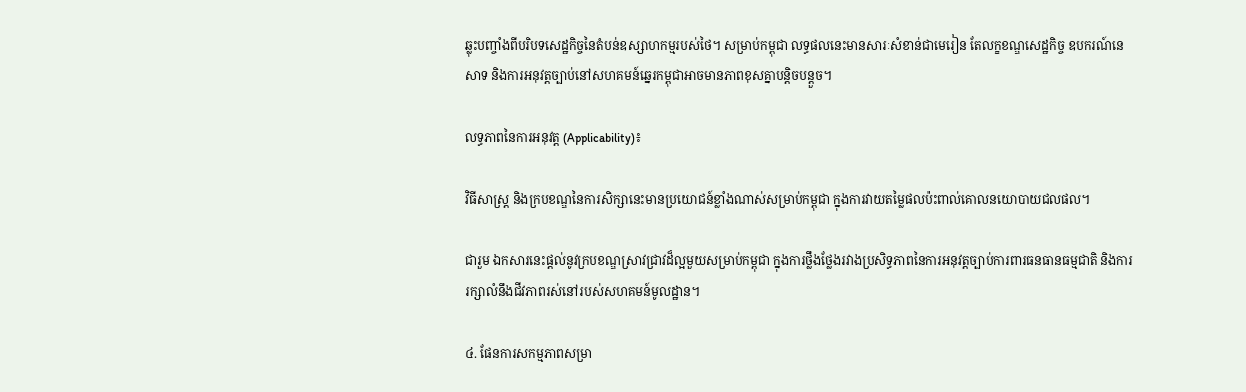ឆ្លុះបញ្ចាំងពីបរិបទសេដ្ឋកិច្ចនៃតំបន់ឧស្សាហកម្មរបស់ថៃ។ សម្រាប់កម្ពុជា លទ្ធផលនេះមានសារៈសំខាន់ជាមេរៀន តែលក្ខខណ្ឌសេដ្ឋកិច្ច ឧបករណ៍នេសាទ និងការអនុវត្តច្បាប់នៅសហគមន៍ឆ្នេរកម្ពុជាអាចមានភាពខុសគ្នាបន្តិចបន្តួច។

លទ្ធភាពនៃការអនុវត្ត (Applicability)៖

វិធីសាស្ត្រ និងក្របខណ្ឌនៃការសិក្សានេះមានប្រយោជន៍ខ្លាំងណាស់សម្រាប់កម្ពុជា ក្នុងការវាយតម្លៃផលប៉ះពាល់គោលនយោបាយជលផល។

ជារួម ឯកសារនេះផ្តល់នូវក្របខណ្ឌស្រាវជ្រាវដ៏ល្អមួយសម្រាប់កម្ពុជា ក្នុងការថ្លឹងថ្លែងរវាងប្រសិទ្ធភាពនៃការអនុវត្តច្បាប់ការពារធនធានធម្មជាតិ និងការរក្សាលំនឹងជីវភាពរស់នៅរបស់សហគមន៍មូលដ្ឋាន។

៤. ផែនការសកម្មភាពសម្រា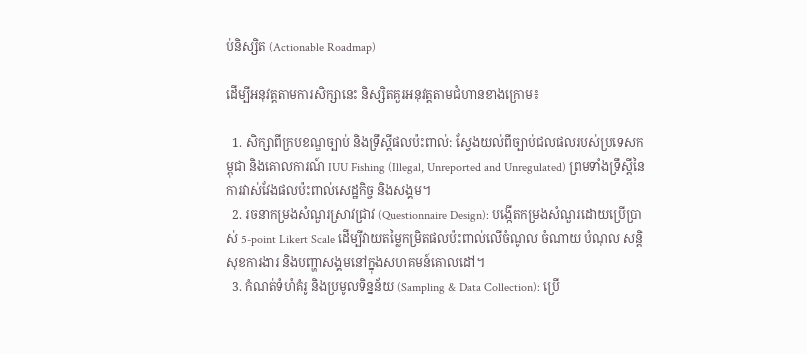ប់និស្សិត (Actionable Roadmap)

ដើម្បីអនុវត្តតាមការសិក្សានេះ និស្សិតគួរអនុវត្តតាមជំហានខាងក្រោម៖

  1. សិក្សាពីក្របខណ្ឌច្បាប់ និងទ្រឹស្តីផលប៉ះពាល់: ស្វែងយល់ពីច្បាប់ជលផលរបស់ប្រទេសកម្ពុជា និងគោលការណ៍ IUU Fishing (Illegal, Unreported and Unregulated) ព្រមទាំងទ្រឹស្តីនៃការវាស់វែងផលប៉ះពាល់សេដ្ឋកិច្ច និងសង្គម។
  2. រចនាកម្រងសំណួរស្រាវជ្រាវ (Questionnaire Design): បង្កើតកម្រងសំណួរដោយប្រើប្រាស់ 5-point Likert Scale ដើម្បីវាយតម្លៃកម្រិតផលប៉ះពាល់លើចំណូល ចំណាយ បំណុល សន្តិសុខការងារ និងបញ្ហាសង្គមនៅក្នុងសហគមន៍គោលដៅ។
  3. កំណត់ទំហំគំរូ និងប្រមូលទិន្នន័យ (Sampling & Data Collection): ប្រើ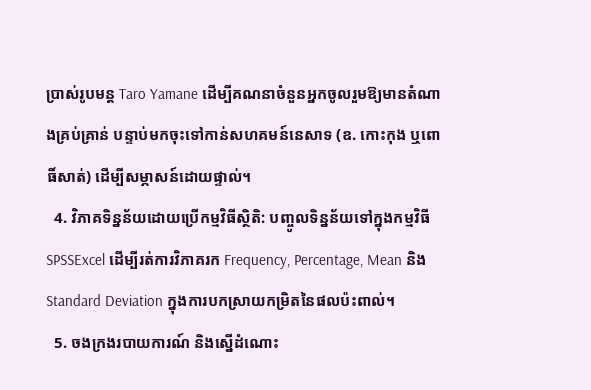ប្រាស់រូបមន្ត Taro Yamane ដើម្បីគណនាចំនួនអ្នកចូលរួមឱ្យមានតំណាងគ្រប់គ្រាន់ បន្ទាប់មកចុះទៅកាន់សហគមន៍នេសាទ (ឧ. កោះកុង ឬពោធិ៍សាត់) ដើម្បីសម្ភាសន៍ដោយផ្ទាល់។
  4. វិភាគទិន្នន័យដោយប្រើកម្មវិធីស្ថិតិ: បញ្ចូលទិន្នន័យទៅក្នុងកម្មវិធី SPSSExcel ដើម្បីរត់ការវិភាគរក Frequency, Percentage, Mean និង Standard Deviation ក្នុងការបកស្រាយកម្រិតនៃផលប៉ះពាល់។
  5. ចងក្រងរបាយការណ៍ និងស្នើដំណោះ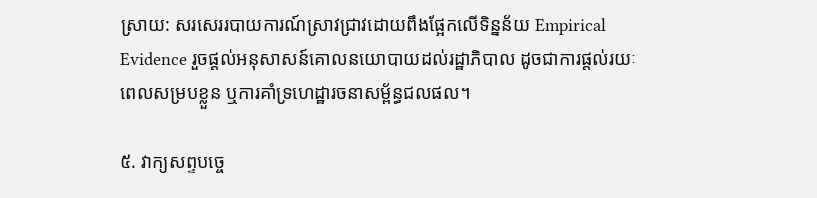ស្រាយ: សរសេររបាយការណ៍ស្រាវជ្រាវដោយពឹងផ្អែកលើទិន្នន័យ Empirical Evidence រួចផ្តល់អនុសាសន៍គោលនយោបាយដល់រដ្ឋាភិបាល ដូចជាការផ្តល់រយៈពេលសម្របខ្លួន ឬការគាំទ្រហេដ្ឋារចនាសម្ព័ន្ធជលផល។

៥. វាក្យសព្ទបច្ចេ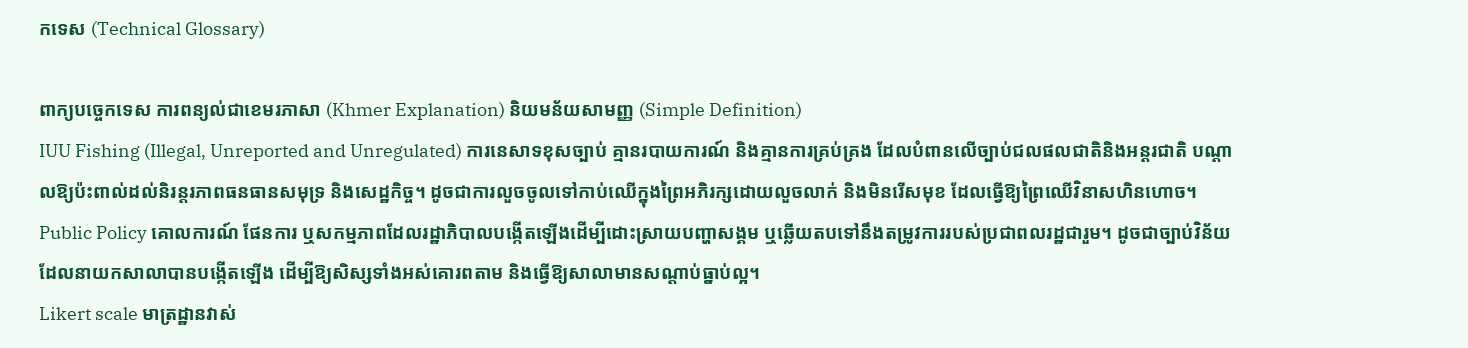កទេស (Technical Glossary)

ពាក្យបច្ចេកទេស ការពន្យល់ជាខេមរភាសា (Khmer Explanation) និយមន័យសាមញ្ញ (Simple Definition)
IUU Fishing (Illegal, Unreported and Unregulated) ការនេសាទខុសច្បាប់ គ្មានរបាយការណ៍ និងគ្មានការគ្រប់គ្រង ដែលបំពានលើច្បាប់ជលផលជាតិនិងអន្តរជាតិ បណ្តាលឱ្យប៉ះពាល់ដល់និរន្តរភាពធនធានសមុទ្រ និងសេដ្ឋកិច្ច។ ដូចជាការលួចចូលទៅកាប់ឈើក្នុងព្រៃអភិរក្សដោយលួចលាក់ និងមិនរើសមុខ ដែលធ្វើឱ្យព្រៃឈើវិនាសហិនហោច។
Public Policy គោលការណ៍ ផែនការ ឬសកម្មភាពដែលរដ្ឋាភិបាលបង្កើតឡើងដើម្បីដោះស្រាយបញ្ហាសង្គម ឬឆ្លើយតបទៅនឹងតម្រូវការរបស់ប្រជាពលរដ្ឋជារួម។ ដូចជាច្បាប់វិន័យដែលនាយកសាលាបានបង្កើតឡើង ដើម្បីឱ្យសិស្សទាំងអស់គោរពតាម និងធ្វើឱ្យសាលាមានសណ្តាប់ធ្នាប់ល្អ។
Likert scale មាត្រដ្ឋានវាស់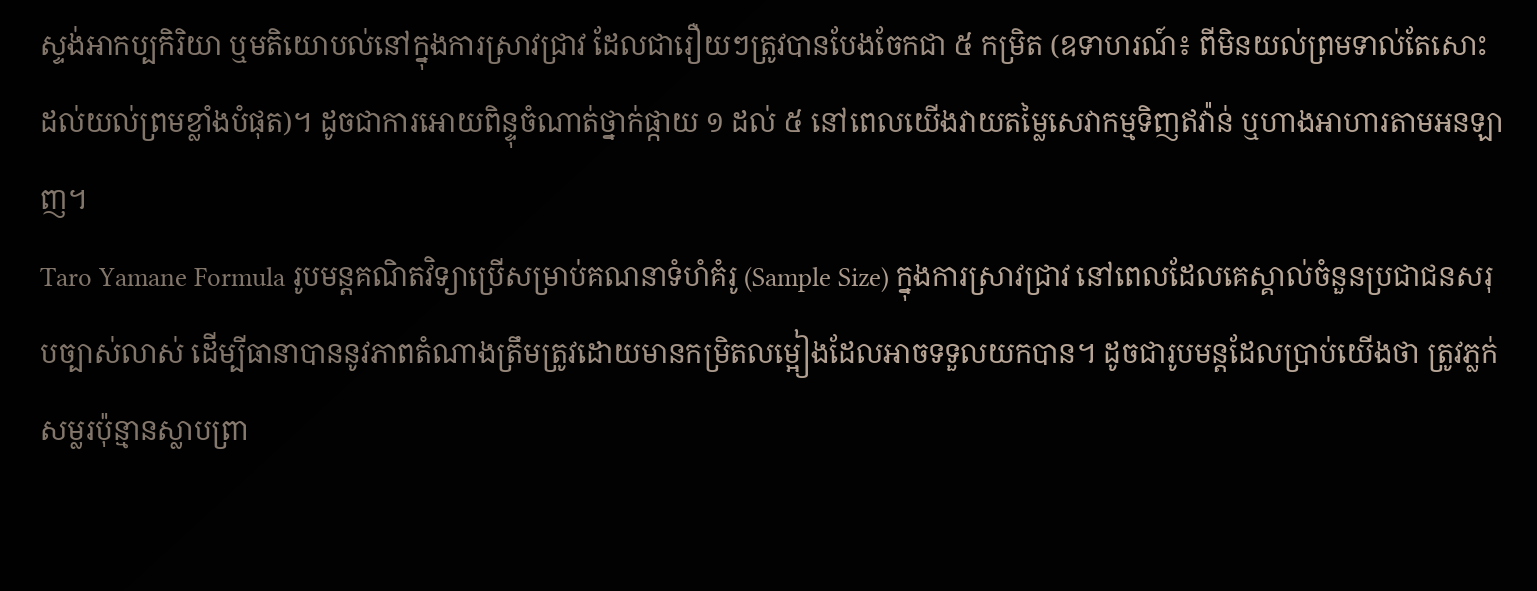ស្ទង់អាកប្បកិរិយា ឬមតិយោបល់នៅក្នុងការស្រាវជ្រាវ ដែលជារឿយៗត្រូវបានបែងចែកជា ៥ កម្រិត (ឧទាហរណ៍៖ ពីមិនយល់ព្រមទាល់តែសោះ ដល់យល់ព្រមខ្លាំងបំផុត)។ ដូចជាការអោយពិន្ទុចំណាត់ថ្នាក់ផ្កាយ ១ ដល់ ៥ នៅពេលយើងវាយតម្លៃសេវាកម្មទិញឥវ៉ាន់ ឬហាងអាហារតាមអនឡាញ។
Taro Yamane Formula រូបមន្តគណិតវិទ្យាប្រើសម្រាប់គណនាទំហំគំរូ (Sample Size) ក្នុងការស្រាវជ្រាវ នៅពេលដែលគេស្គាល់ចំនួនប្រជាជនសរុបច្បាស់លាស់ ដើម្បីធានាបាននូវភាពតំណាងត្រឹមត្រូវដោយមានកម្រិតលម្អៀងដែលអាចទទួលយកបាន។ ដូចជារូបមន្តដែលប្រាប់យើងថា ត្រូវភ្លក់សម្លរប៉ុន្មានស្លាបព្រា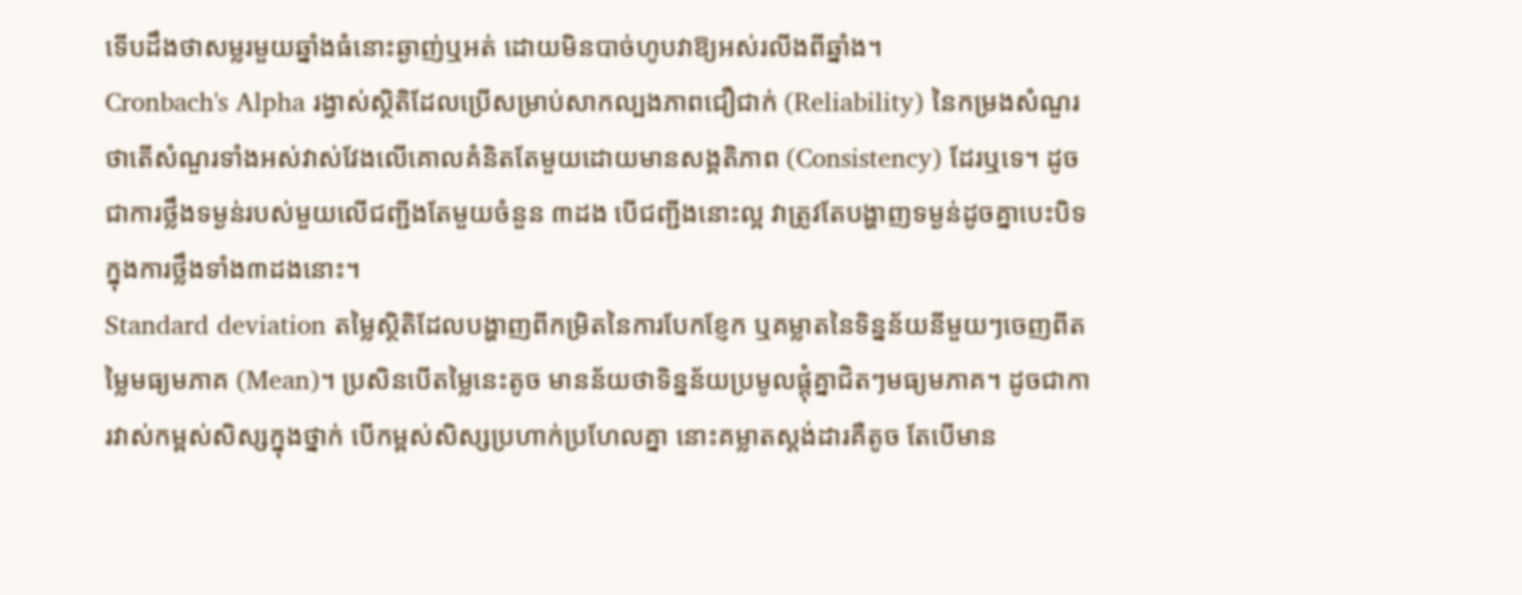ទើបដឹងថាសម្លរមួយឆ្នាំងធំនោះឆ្ងាញ់ឬអត់ ដោយមិនបាច់ហូបវាឱ្យអស់រលីងពីឆ្នាំង។
Cronbach's Alpha រង្វាស់ស្ថិតិដែលប្រើសម្រាប់សាកល្បងភាពជឿជាក់ (Reliability) នៃកម្រងសំណួរ ថាតើសំណួរទាំងអស់វាស់វែងលើគោលគំនិតតែមួយដោយមានសង្គតិភាព (Consistency) ដែរឬទេ។ ដូចជាការថ្លឹងទម្ងន់របស់មួយលើជញ្ជីងតែមួយចំនួន ៣ដង បើជញ្ជីងនោះល្អ វាត្រូវតែបង្ហាញទម្ងន់ដូចគ្នាបេះបិទក្នុងការថ្លឹងទាំង៣ដងនោះ។
Standard deviation តម្លៃស្ថិតិដែលបង្ហាញពីកម្រិតនៃការបែកខ្ញែក ឬគម្លាតនៃទិន្នន័យនីមួយៗចេញពីតម្លៃមធ្យមភាគ (Mean)។ ប្រសិនបើតម្លៃនេះតូច មានន័យថាទិន្នន័យប្រមូលផ្តុំគ្នាជិតៗមធ្យមភាគ។ ដូចជាការវាស់កម្ពស់សិស្សក្នុងថ្នាក់ បើកម្ពស់សិស្សប្រហាក់ប្រហែលគ្នា នោះគម្លាតស្តង់ដារគឺតូច តែបើមាន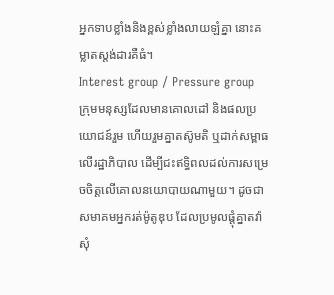អ្នកទាបខ្លាំងនិងខ្ពស់ខ្លាំងលាយឡំគ្នា នោះគម្លាតស្តង់ដារគឺធំ។
Interest group / Pressure group ក្រុមមនុស្សដែលមានគោលដៅ និងផលប្រយោជន៍រួម ហើយរួមគ្នាតស៊ូមតិ ឬដាក់សម្ពាធលើរដ្ឋាភិបាល ដើម្បីជះឥទ្ធិពលដល់ការសម្រេចចិត្តលើគោលនយោបាយណាមួយ។ ដូចជាសមាគមអ្នករត់ម៉ូតូឌុប ដែលប្រមូលផ្តុំគ្នាតវ៉ាសុំ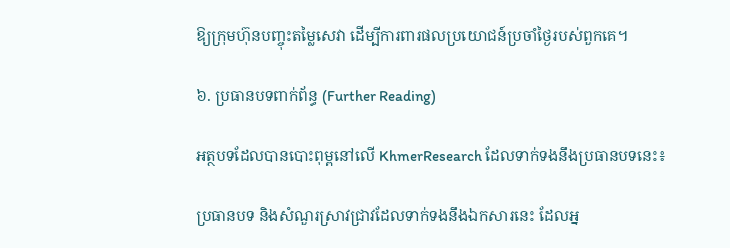ឱ្យក្រុមហ៊ុនបញ្ចុះតម្លៃសេវា ដើម្បីការពារផលប្រយោជន៍ប្រចាំថ្ងៃរបស់ពួកគេ។

៦. ប្រធានបទពាក់ព័ន្ធ (Further Reading)

អត្ថបទដែលបានបោះពុម្ពនៅលើ KhmerResearch ដែលទាក់ទងនឹងប្រធានបទនេះ៖

ប្រធានបទ និងសំណួរស្រាវជ្រាវដែលទាក់ទងនឹងឯកសារនេះ ដែលអ្ន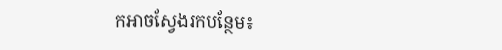កអាចស្វែងរកបន្ថែម៖